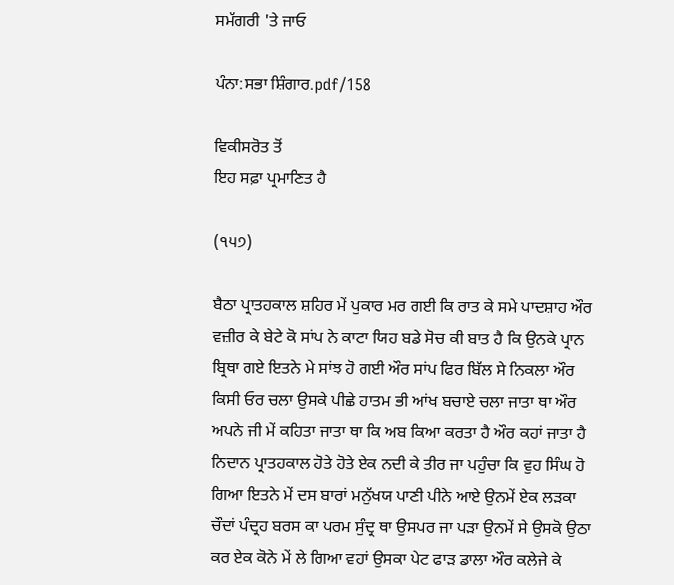ਸਮੱਗਰੀ 'ਤੇ ਜਾਓ

ਪੰਨਾ:ਸਭਾ ਸ਼ਿੰਗਾਰ.pdf/158

ਵਿਕੀਸਰੋਤ ਤੋਂ
ਇਹ ਸਫ਼ਾ ਪ੍ਰਮਾਣਿਤ ਹੈ

(੧੫੭)

ਬੈਠਾ ਪ੍ਰਾਤਹਕਾਲ ਸ਼ਹਿਰ ਮੇਂ ਪੁਕਾਰ ਮਰ ਗਈ ਕਿ ਰਾਤ ਕੇ ਸਮੇ ਪਾਦਸ਼ਾਹ ਔਰ ਵਜ਼ੀਰ ਕੇ ਬੇਟੇ ਕੋ ਸਾਂਪ ਨੇ ਕਾਟਾ ਯਿਹ ਬਡੇ ਸੋਚ ਕੀ ਬਾਤ ਹੈ ਕਿ ਉਨਕੇ ਪ੍ਰਾਨ ਬ੍ਰਿਥਾ ਗਏ ਇਤਨੇ ਮੇ ਸਾਂਝ ਹੋ ਗਈ ਔਰ ਸਾਂਪ ਫਿਰ ਬਿੱਲ ਸੇ ਨਿਕਲਾ ਔਰ ਕਿਸੀ ਓਰ ਚਲਾ ਉਸਕੇ ਪੀਛੇ ਹਾਤਮ ਭੀ ਆਂਖ ਬਚਾਏ ਚਲਾ ਜਾਤਾ ਥਾ ਔਰ ਅਪਨੇ ਜੀ ਮੇਂ ਕਹਿਤਾ ਜਾਤਾ ਥਾ ਕਿ ਅਬ ਕਿਆ ਕਰਤਾ ਹੈ ਔਰ ਕਹਾਂ ਜਾਤਾ ਹੈ ਨਿਦਾਨ ਪ੍ਰਾਤਹਕਾਲ ਹੋਤੇ ਹੋਤੇ ਏਕ ਨਦੀ ਕੇ ਤੀਰ ਜਾ ਪਹੁੰਚਾ ਕਿ ਵੁਹ ਸਿੰਘ ਹੋ ਗਿਆ ਇਤਨੇ ਮੇਂ ਦਸ ਬਾਰਾਂ ਮਨੁੱਖਯ ਪਾਣੀ ਪੀਨੇ ਆਏ ਉਨਮੇਂ ਏਕ ਲੜਕਾ ਚੌਦਾਂ ਪੰਦ੍ਰਹ ਬਰਸ ਕਾ ਪਰਮ ਸੁੰਦ੍ਰ ਥਾ ਉਸਪਰ ਜਾ ਪੜਾ ਉਨਮੇਂ ਸੇ ਉਸਕੋ ਉਠਾ ਕਰ ਏਕ ਕੋਨੇ ਮੇਂ ਲੇ ਗਿਆ ਵਹਾਂ ਉਸਕਾ ਪੇਟ ਫਾੜ ਡਾਲਾ ਔਰ ਕਲੇਜੇ ਕੇ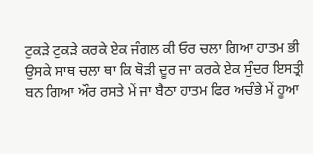ਟੁਕੜੇ ਟੁਕੜੇ ਕਰਕੇ ਏਕ ਜੰਗਲ ਕੀ ਓਰ ਚਲਾ ਗਿਆ ਹਾਤਮ ਭੀ ਉਸਕੇ ਸਾਥ ਚਲਾ ਥਾ ਕਿ ਥੋੜੀ ਦੂਰ ਜਾ ਕਰਕੇ ਏਕ ਸੁੰਦਰ ਇਸਤ੍ਰੀ ਬਨ ਗਿਆ ਔਰ ਰਸਤੇ ਮੇਂ ਜਾ ਬੈਠਾ ਹਾਤਮ ਫਿਰ ਅਚੰਭੇ ਮੇਂ ਹੂਆ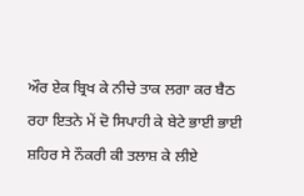ਔਰ ਏਕ ਬ੍ਰਿਖ ਕੇ ਨੀਚੇ ਤਾਕ ਲਗਾ ਕਰ ਬੈਠ ਰਹਾ ਇਤਨੇ ਮੇਂ ਦੋ ਸਿਪਾਹੀ ਕੇ ਬੇਟੇ ਭਾਈ ਭਾਈ ਸ਼ਹਿਰ ਸੇ ਨੌਕਰੀ ਕੀ ਤਲਾਸ਼ ਕੇ ਲੀਏ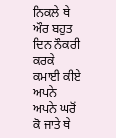ਨਿਕਲੇ ਥੇ ਔਰ ਬਹੁਤ ਦਿਨ ਨੌਕਰੀ ਕਰਕੇ ਕਮਾਈ ਕੀਏ ਅਪਨੇ ਅਪਨੇ ਘਰੋਂ ਕੋ ਜਾਤੇ ਥੇ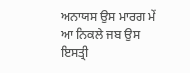ਅਨਾਯਸ ਉਸ ਮਾਰਗ ਮੇਂ ਆ ਨਿਕਲੇ ਜਬ ਉਸ ਇਸਤ੍ਰੀ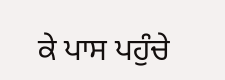ਕੇ ਪਾਸ ਪਹੁੰਚੇ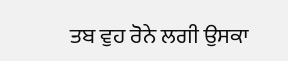ਤਬ ਵੁਹ ਰੋਨੇ ਲਗੀ ਉਸਕਾ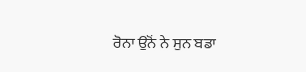ਰੋਨਾ ਉਨੋਂ ਨੇ ਸੁਨ ਬਡਾ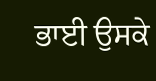ਭਾਈ ਉਸਕੇ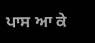ਪਾਸ ਆ ਕੇ